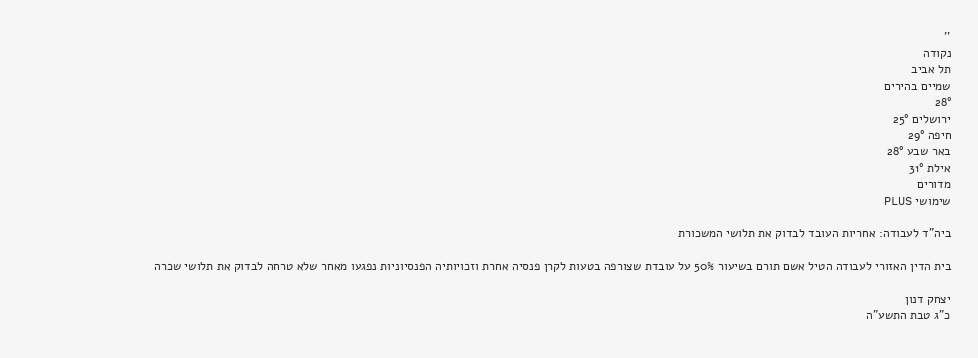''
נקודה
תל אביב
שמיים בהירים
28°
ירושלים 25°
חיפה 29°
באר שבע 28°
אילת 31°
מדורים
שימושי PLUS

ביה"ד לעבודה: אחריות העובד לבדוק את תלושי המשכורת

בית הדין האזורי לעבודה הטיל אשם תורם בשיעור 50% על עובדת שצורפה בטעות לקרן פנסיה אחרת וזכויותיה הפנסיוניות נפגעו מאחר שלא טרחה לבדוק את תלושי שכרה

יצחק דנון
כ"ג טבת התשע"ה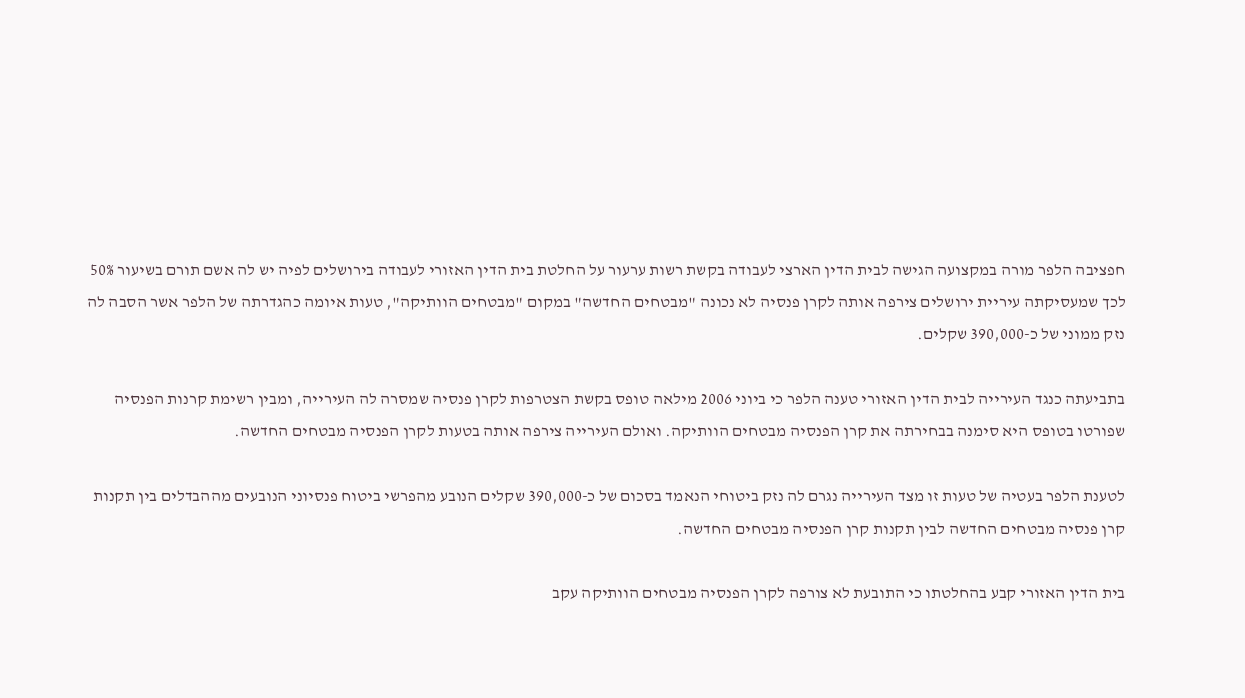חפציבה הלפר מורה במקצועה הגישה לבית הדין הארצי לעבודה בקשת רשות ערעור על החלטת בית הדין האזורי לעבודה בירושלים לפיה יש לה אשם תורם בשיעור 50% לכך שמעסיקתה עיריית ירושלים צירפה אותה לקרן פנסיה לא נכונה "מבטחים החדשה" במקום "מבטחים הוותיקה", טעות איומה כהגדרתה של הלפר אשר הסבה לה נזק ממוני של כ-390,000 שקלים.

בתביעתה כנגד העירייה לבית הדין האזורי טענה הלפר כי ביוני 2006 מילאה טופס בקשת הצטרפות לקרן פנסיה שמסרה לה העירייה, ומבין רשימת קרנות הפנסיה שפורטו בטופס היא סימנה בבחירתה את קרן הפנסיה מבטחים הוותיקה. ואולם העירייה צירפה אותה בטעות לקרן הפנסיה מבטחים החדשה.

לטענת הלפר בעטיה של טעות זו מצד העירייה נגרם לה נזק ביטוחי הנאמד בסכום של כ-390,000 שקלים הנובע מהפרשי ביטוח פנסיוני הנובעים מההבדלים בין תקנות קרן פנסיה מבטחים החדשה לבין תקנות קרן הפנסיה מבטחים החדשה.

בית הדין האזורי קבע בהחלטתו כי התובעת לא צורפה לקרן הפנסיה מבטחים הוותיקה עקב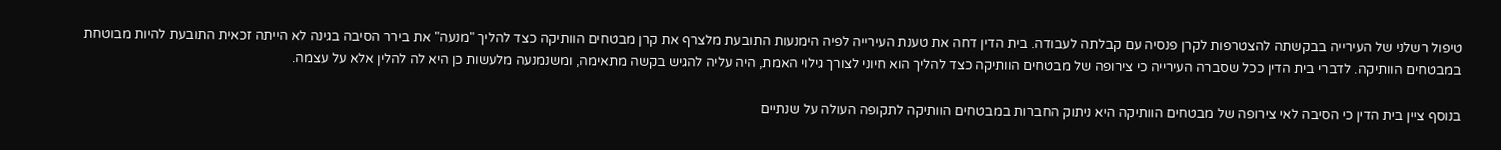טיפול רשלני של העירייה בבקשתה להצטרפות לקרן פנסיה עם קבלתה לעבודה. בית הדין דחה את טענת העירייה לפיה הימנעות התובעת מלצרף את קרן מבטחים הוותיקה כצד להליך "מנעה" את בירר הסיבה בגינה לא הייתה זכאית התובעת להיות מבוטחת במבטחים הוותיקה. לדברי בית הדין ככל שסברה העירייה כי צירופה של מבטחים הוותיקה כצד להליך הוא חיוני לצורך גילוי האמת, היה עליה להגיש בקשה מתאימה, ומשנמנעה מלעשות כן היא לה להלין אלא על עצמה.

בנוסף ציין בית הדין כי הסיבה לאי צירופה של מבטחים הוותיקה היא ניתוק החברות במבטחים הוותיקה לתקופה העולה על שנתיים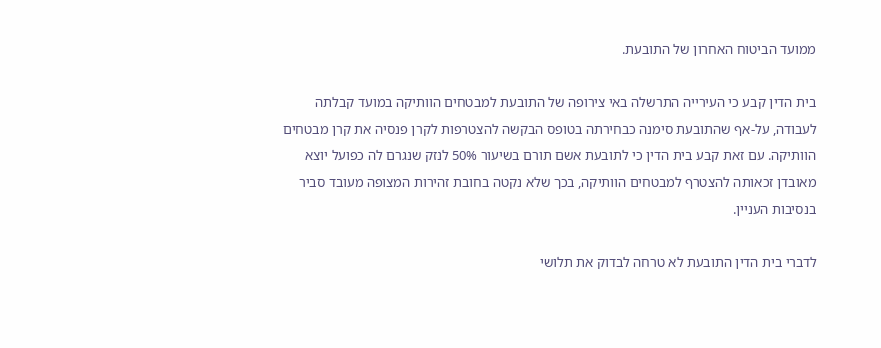ממועד הביטוח האחרון של התובעת.

בית הדין קבע כי העירייה התרשלה באי צירופה של התובעת למבטחים הוותיקה במועד קבלתה לעבודה, על-אף שהתובעת סימנה כבחירתה בטופס הבקשה להצטרפות לקרן פנסיה את קרן מבטחים הוותיקה. עם זאת קבע בית הדין כי לתובעת אשם תורם בשיעור 50% לנזק שנגרם לה כפועל יוצא מאובדן זכאותה להצטרף למבטחים הוותיקה, בכך שלא נקטה בחובת זהירות המצופה מעובד סביר בנסיבות העניין.

לדברי בית הדין התובעת לא טרחה לבדוק את תלושי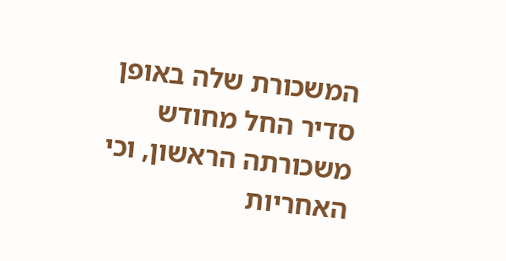המשכורת שלה באופן סדיר החל מחודש משכורתה הראשון, וכי האחריות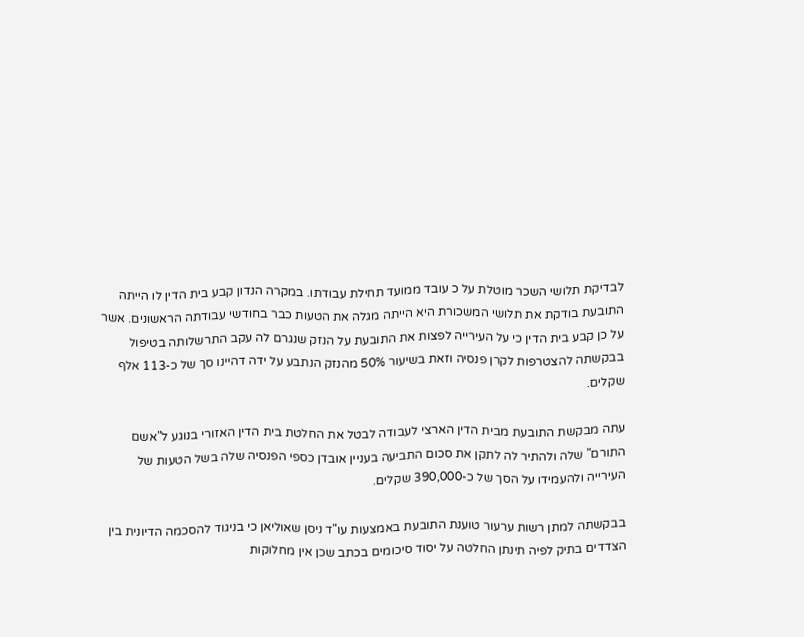לבדיקת תלושי השכר מוטלת על כ עובד ממועד תחילת עבודתו. במקרה הנדון קבע בית הדין לו הייתה התובעת בודקת את תלושי המשכורת היא הייתה מגלה את הטעות כבר בחודשי עבודתה הראשונים. אשר על כן קבע בית הדין כי על העירייה לפצות את התובעת על הנזק שנגרם לה עקב התרשלותה בטיפול בבקשתה להצטרפות לקרן פנסיה וזאת בשיעור 50% מהנזק הנתבע על ידה דהיינו סך של כ-113 אלף שקלים.

עתה מבקשת התובעת מבית הדין הארצי לעבודה לבטל את החלטת בית הדין האזורי בנוגע ל"אשם התורם" שלה ולהתיר לה לתקן את סכום התביעה בעניין אובדן כספי הפנסיה שלה בשל הטעות של העירייה ולהעמידו על הסך של כ-390,000 שקלים.

בבקשתה למתן רשות ערעור טוענת התובעת באמצעות עו"ד ניסן שאוליאן כי בניגוד להסכמה הדיונית בין הצדדים בתיק לפיה תינתן החלטה על יסוד סיכומים בכתב שכן אין מחלוקות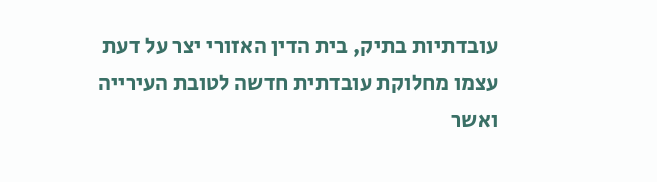עובדתיות בתיק, בית הדין האזורי יצר על דעת עצמו מחלוקת עובדתית חדשה לטובת העירייה ואשר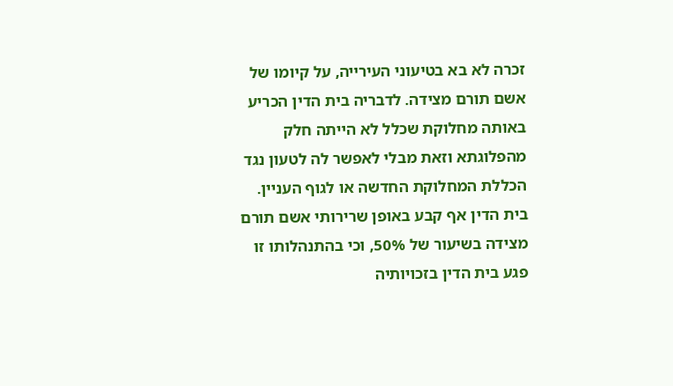זכרה לא בא בטיעוני העירייה, על קיומו של אשם תורם מצידה. לדבריה בית הדין הכריע באותה מחלוקת שכלל לא הייתה חלק מהפלוגתא וזאת מבלי לאפשר לה לטעון נגד הכללת המחלוקת החדשה או לגוף העניין. בית הדין אף קבע באופן שרירותי אשם תורם מצידה בשיעור של 50%, וכי בהתנהלותו זו פגע בית הדין בזכויותיה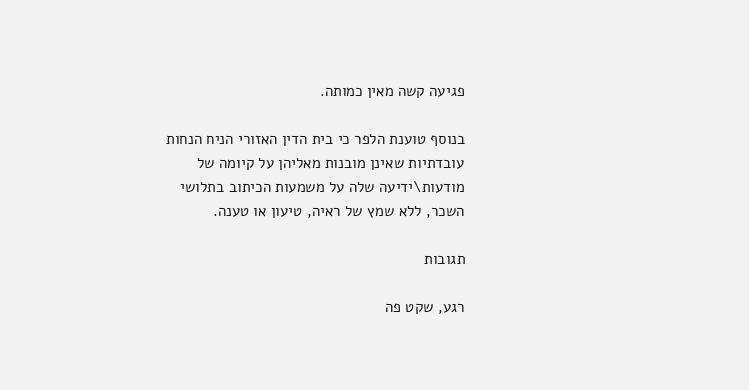פגיעה קשה מאין כמותה.

בנוסף טוענת הלפר כי בית הדין האזורי הניח הנחות עובדתיות שאינן מובנות מאליהן על קיומה של מודעות\ידיעה שלה על משמעות הכיתוב בתלושי השכר, ללא שמץ של ראיה, טיעון או טענה.

תגובות

רגע, שקט פה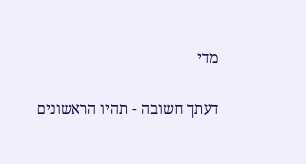מדי

דעתך חשובה - תהיו הראשונים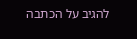להגיב על הכתבה